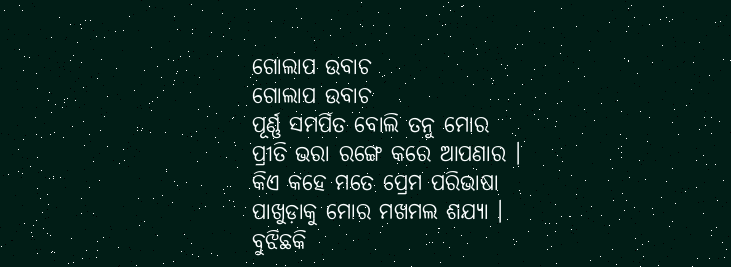ଗୋଲାପ ଉବାଚ
ଗୋଲାପ ଉବାଚ
ପୂର୍ଣ୍ଣ ସମର୍ପିତ ବୋଲି ତନୁ ମୋର
ପ୍ରୀତି ଭରା ରଙ୍ଗେ କରେ ଆପଣାର ।
କିଏ କହେ ମତେ ପ୍ରେମ ପରିଭାଷା
ପାଖୁଡ଼ାକୁ ମୋର ମଖମଲ ଶଯ୍ୟା ।
ବୁଝିଛକି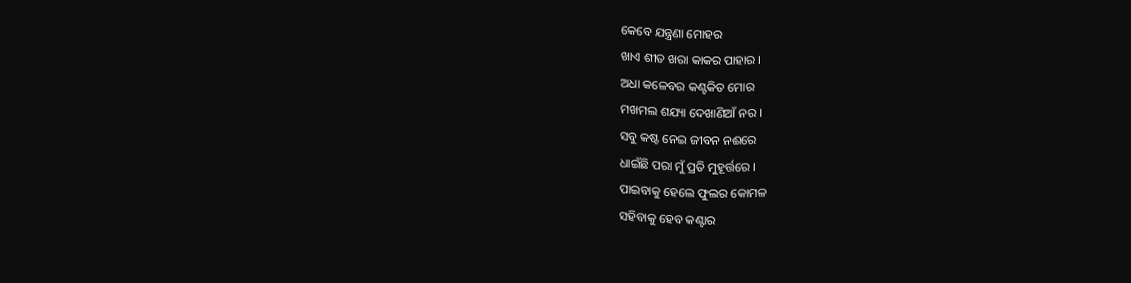କେବେ ଯନ୍ତ୍ରଣା ମୋହର
ଖାଏ ଶୀତ ଖରା କାକର ପାହାର ।
ଅଧା କଳେବର କଣ୍ଟକିତ ମୋର
ମଖମଲ ଶଯ୍ୟା ଦେଖାଣିଆଁ ନର ।
ସବୁ କଷ୍ଟ ନେଇ ଜୀବନ ନଈରେ
ଧାଇଁଛି ପରା ମୁଁ ପ୍ରତି ମୁହୂର୍ତ୍ତରେ ।
ପାଇବାକୁ ହେଲେ ଫୁଲର କୋମଳ
ସହିବାକୁ ହେବ କଣ୍ଟାର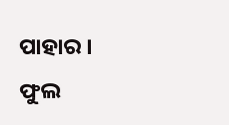ପାହାର ।
ଫୁଲ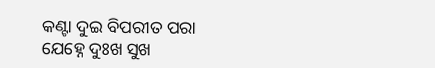କଣ୍ଟା ଦୁଇ ବିପରୀତ ପରା
ଯେହ୍ନେ ଦୁଃଖ ସୁଖ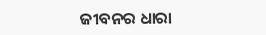ଜୀବନର ଧାରା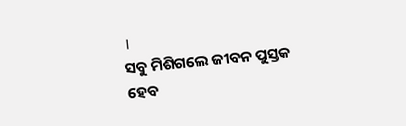।
ସବୁ ମିଶିଗଲେ ଜୀବନ ପୁସ୍ତକ
ହେବ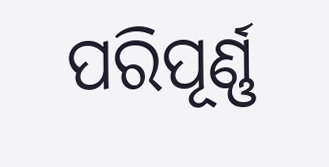ପରିପୂର୍ଣ୍ଣ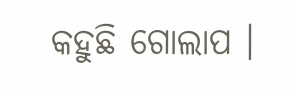କହୁଛି ଗୋଲାପ ।